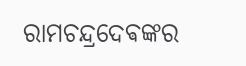ରାମଚନ୍ଦ୍ରଦେଵଙ୍କର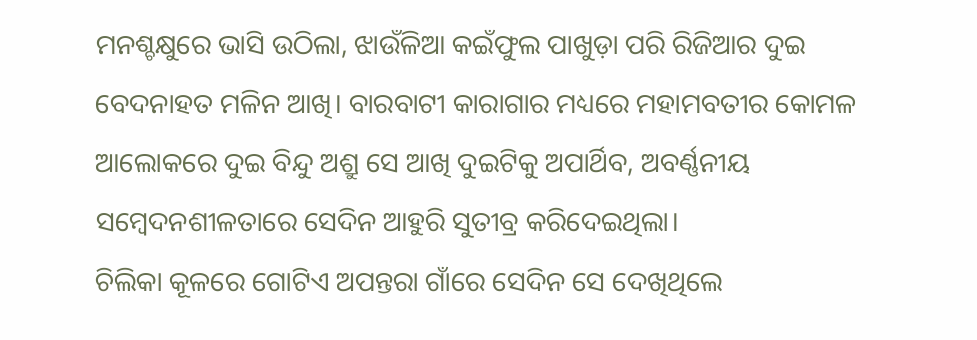ମନଶ୍ଚକ୍ଷୁରେ ଭାସି ଉଠିଲା, ଝାଉଁଳିଆ କଇଁଫୁଲ ପାଖୁଡ଼ା ପରି ରିଜିଆର ଦୁଇ ବେଦନାହତ ମଳିନ ଆଖି। ବାରବାଟୀ କାରାଗାର ମଧ୍ୟରେ ମହାମବତୀର କୋମଳ ଆଲୋକରେ ଦୁଇ ବିନ୍ଦୁ ଅଶ୍ରୁ ସେ ଆଖି ଦୁଇଟିକୁ ଅପାର୍ଥିବ, ଅବର୍ଣ୍ଣନୀୟ ସମ୍ବେଦନଶୀଳତାରେ ସେଦିନ ଆହୁରି ସୁତୀବ୍ର କରିଦେଇଥିଲା।
ଚିଲିକା କୂଳରେ ଗୋଟିଏ ଅପନ୍ତରା ଗାଁରେ ସେଦିନ ସେ ଦେଖିଥିଲେ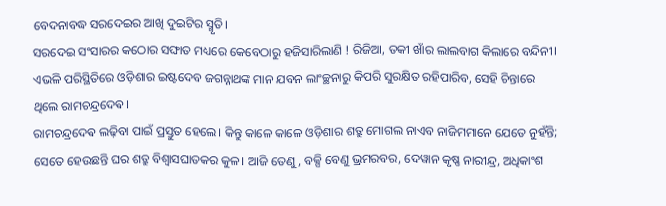ବେଦନାବଦ୍ଧ ସରଦେଇର ଆଖି ଦୁଇଟିର ସ୍ମୃତି।
ସରଦେଇ ସଂସାରର କଠୋର ସଙ୍ଘାତ ମଧ୍ୟରେ କେବେଠାରୁ ହଜିସାରିଲାଣି ! ରିଜିଆ, ତକୀ ଖାଁର ଲାଲବାଗ କିଲାରେ ବନ୍ଦିନୀ।
ଏଭଳି ପରିସ୍ଥିତିରେ ଓଡ଼ିଶାର ଇଷ୍ଟଦେବ ଜଗନ୍ନାଥଙ୍କ ମାନ ଯବନ ଲାଂଚ୍ଛନାରୁ କିପରି ସୁରକ୍ଷିତ ରହିପାରିବ, ସେହି ଚିନ୍ତାରେ ଥିଲେ ରାମଚନ୍ଦ୍ରଦେଵ।
ରାମଚନ୍ଦ୍ରଦେଵ ଲଢ଼ିବା ପାଇଁ ପ୍ରସ୍ତୁତ ହେଲେ। କିନ୍ତୁ କାଳେ କାଳେ ଓଡ଼ିଶାର ଶତ୍ରୁ ମୋଗଲ ନାଏବ ନାଜିମମାନେ ଯେତେ ନୁହଁନ୍ତି; ସେତେ ହେଉଛନ୍ତି ଘର ଶତ୍ରୁ ବିଶ୍ୱାସଘାତକର କୁଳ। ଆଜି ତେଣୁ, ବକ୍ସି ବେଣୁ ଭ୍ରମରବର, ଦେୱାନ କୃଷ୍ଣ ନାରୀନ୍ଦ୍ର, ଅଧିକାଂଶ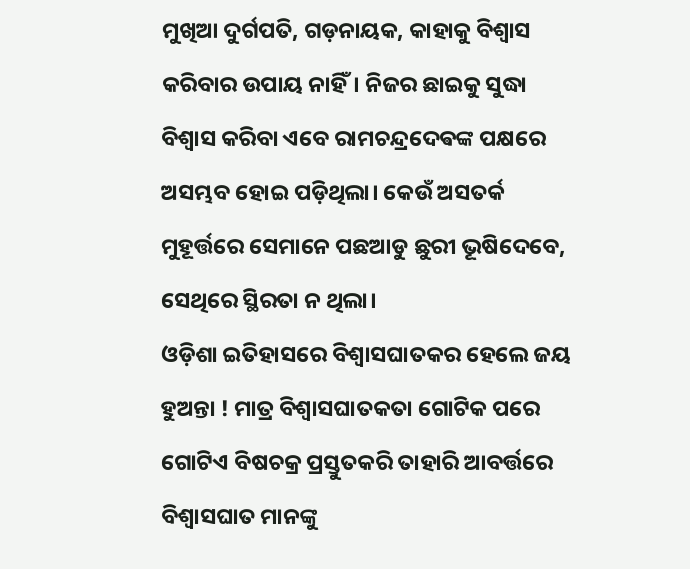ମୁଖିଆ ଦୁର୍ଗପତି, ଗଡ଼ନାୟକ, କାହାକୁ ବିଶ୍ୱାସ କରିବାର ଉପାୟ ନାହିଁ। ନିଜର ଛାଇକୁ ସୁଦ୍ଧା ବିଶ୍ୱାସ କରିବା ଏବେ ରାମଚନ୍ଦ୍ରଦେଵଙ୍କ ପକ୍ଷରେ ଅସମ୍ଭବ ହୋଇ ପଡ଼ିଥିଲା। କେଉଁ ଅସତର୍କ ମୁହୂର୍ତ୍ତରେ ସେମାନେ ପଛଆଡୁ ଛୁରୀ ଭୂଷିଦେବେ, ସେଥିରେ ସ୍ଥିରତା ନ ଥିଲା।
ଓଡ଼ିଶା ଇତିହାସରେ ବିଶ୍ୱାସଘାତକର ହେଲେ ଜୟ ହୁଅନ୍ତା ! ମାତ୍ର ବିଶ୍ୱାସଘାତକତା ଗୋଟିକ ପରେ ଗୋଟିଏ ବିଷଚକ୍ର ପ୍ରସ୍ତୁତକରି ତାହାରି ଆବର୍ତ୍ତରେ ବିଶ୍ୱାସଘାତ ମାନଙ୍କୁ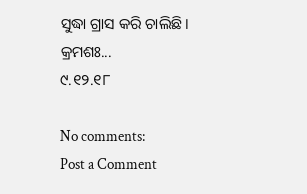ସୁଦ୍ଧା ଗ୍ରାସ କରି ଚାଲିଛି।
କ୍ରମଶଃ...
୯.୧୨.୧୮

No comments:
Post a Comment